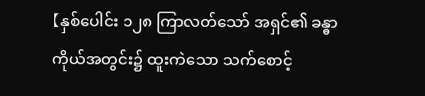【နှစ်ပေါင်း ၁၂၈ ကြာလတ်သော် အရှင်၏ ခန္ဓာကိုယ်အတွင်း၌ ထူးကဲသော သက်စောင့်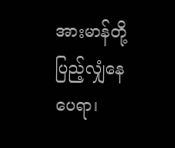အားမာန်တို့ ပြည့်လျှံနေပေရာ၊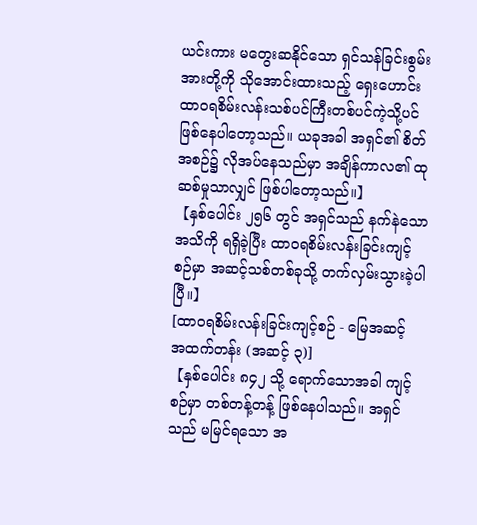ယင်းကား မတွေးဆနိုင်သော ရှင်သန်ခြင်းစွမ်းအားတို့ကို သိုအောင်းထားသည့် ရှေးဟောင်း ထာဝရစိမ်းလန်းသစ်ပင်ကြီးတစ်ပင်ကဲ့သို့ပင် ဖြစ်နေပါတော့သည်။ ယခုအခါ အရှင်၏ စိတ်အစဉ်၌ လိုအပ်နေသည်မှာ အချိန်ကာလ၏ ထုဆစ်မှုသာလျှင် ဖြစ်ပါတော့သည်။】
【နှစ်ပေါင်း ၂၅၆ တွင် အရှင်သည် နက်နဲသောအသိကို ရရှိခဲ့ပြီး ထာဝရစိမ်းလန်းခြင်းကျင့်စဉ်မှာ အဆင့်သစ်တစ်ခုသို့ တက်လှမ်းသွားခဲ့ပါပြီ။】
[ထာဝရစိမ်းလန်းခြင်းကျင့်စဉ် - မြေအဆင့် အထက်တန်း (အဆင့် ၃)]
【နှစ်ပေါင်း ၈၄၂ သို့ ရောက်သောအခါ ကျင့်စဉ်မှာ တစ်တန့်တန့် ဖြစ်နေပါသည်။ အရှင်သည် မမြင်ရသော အ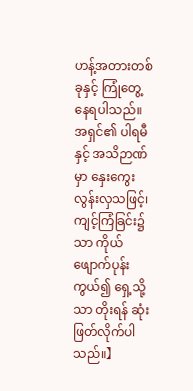ဟန့်အတားတစ်ခုနှင့် ကြုံတွေ့နေရပါသည်။အရှင်၏ ပါရမီနှင့် အသိဉာဏ်မှာ နှေးကွေးလွန်းလှသဖြင့်၊ ကျင့်ကြံခြင်း၌သာ ကိုယ်ဖျောက်ပုန်းကွယ်၍ ရှေ့သို့သာ တိုးရန် ဆုံးဖြတ်လိုက်ပါသည်။】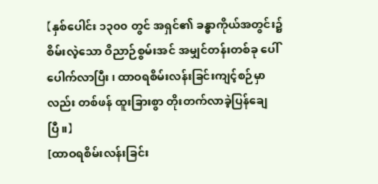【နှစ်ပေါင်း ၁၃၀၀ တွင် အရှင်၏ ခန္ဓာကိုယ်အတွင်း၌ စိမ်းလဲ့သော ဝိညာဉ်စွမ်းအင် အမျှင်တန်းတစ်ခု ပေါ်ပေါက်လာပြီး၊ ထာဝရစိမ်းလန်းခြင်းကျင့်စဉ်မှာလည်း တစ်ဖန် ထူးခြားစွာ တိုးတက်လာခဲ့ပြန်ချေပြီ။】
[ထာဝရစိမ်းလန်းခြင်း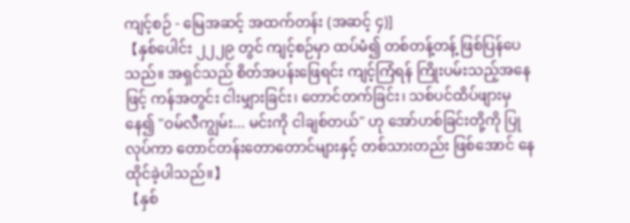ကျင့်စဉ် - မြေအဆင့် အထက်တန်း (အဆင့် ၄)]
【နှစ်ပေါင်း ၂၂၂၉ တွင် ကျင့်စဉ်မှာ ထပ်မံ၍ တစ်တန့်တန့် ဖြစ်ပြန်ပေသည်။ အရှင်သည် စိတ်အပန်းဖြေရင်း ကျင့်ကြံရန် ကြိုးပမ်းသည့်အနေဖြင့် ကန်အတွင်း ငါးမျှားခြင်း၊ တောင်တက်ခြင်း၊ သစ်ပင်ထိပ်ဖျားမှနေ၍ "ဝမ်လီကျွမ်း... မင်းကို ငါချစ်တယ်" ဟု အော်ဟစ်ခြင်းတို့ကို ပြုလုပ်ကာ တောင်တန်းတောတောင်များနှင့် တစ်သားတည်း ဖြစ်အောင် နေထိုင်ခဲ့ပါသည်။】
【နှစ်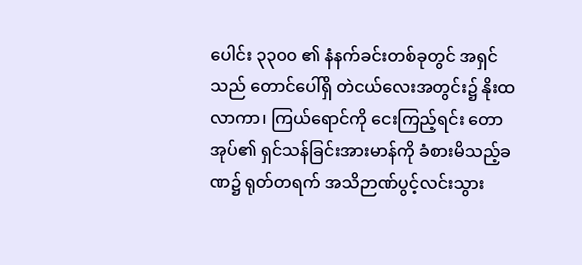ပေါင်း ၃၃၀၀ ၏ နံနက်ခင်းတစ်ခုတွင် အရှင်သည် တောင်ပေါ်ရှိ တဲငယ်လေးအတွင်း၌ နိုးထလာကာ၊ ကြယ်ရောင်ကို ငေးကြည့်ရင်း တောအုပ်၏ ရှင်သန်ခြင်းအားမာန်ကို ခံစားမိသည့်ခဏ၌ ရုတ်တရက် အသိဉာဏ်ပွင့်လင်းသွား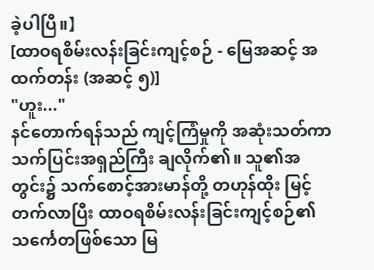ခဲ့ပါပြီ။】
[ထာဝရစိမ်းလန်းခြင်းကျင့်စဉ် - မြေအဆင့် အထက်တန်း (အဆင့် ၅)]
"ဟူး..."
နင်တောက်ရန်သည် ကျင့်ကြံမှုကို အဆုံးသတ်ကာ သက်ပြင်းအရှည်ကြီး ချလိုက်၏။ သူ၏အတွင်း၌ သက်စောင့်အားမာန်တို့ တဟုန်ထိုး မြင့်တက်လာပြီး ထာဝရစိမ်းလန်းခြင်းကျင့်စဉ်၏ သင်္ကေတဖြစ်သော မြ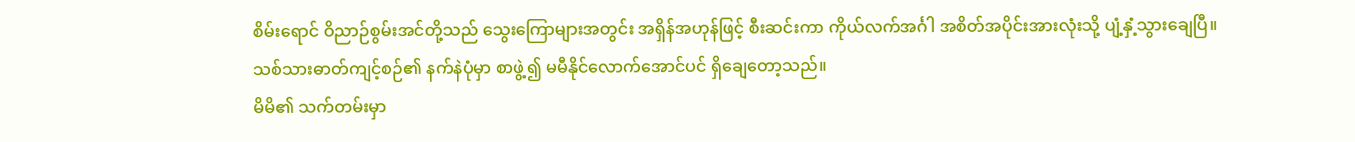စိမ်းရောင် ဝိညာဉ်စွမ်းအင်တို့သည် သွေးကြောများအတွင်း အရှိန်အဟုန်ဖြင့် စီးဆင်းကာ ကိုယ်လက်အင်္ဂါ အစိတ်အပိုင်းအားလုံးသို့ ပျံ့နှံ့သွားချေပြီ။
သစ်သားဓာတ်ကျင့်စဉ်၏ နက်နဲပုံမှာ စာဖွဲ့၍ မမီနိုင်လောက်အောင်ပင် ရှိချေတော့သည်။
မိမိ၏ သက်တမ်းမှာ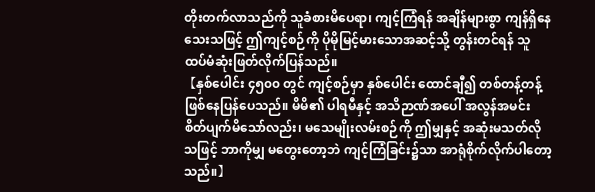တိုးတက်လာသည်ကို သူခံစားမိပေရာ၊ ကျင့်ကြံရန် အချိန်များစွာ ကျန်ရှိနေသေးသဖြင့် ဤကျင့်စဉ်ကို ပိုမိုမြင့်မားသောအဆင့်သို့ တွန်းတင်ရန် သူ ထပ်မံဆုံးဖြတ်လိုက်ပြန်သည်။
【နှစ်ပေါင်း ၄၅၀၀ တွင် ကျင့်စဉ်မှာ နှစ်ပေါင်း ထောင်ချီ၍ တစ်တန့်တန့် ဖြစ်နေပြန်ပေသည်။ မိမိ၏ ပါရမီနှင့် အသိဉာဏ်အပေါ် အလွန်အမင်း စိတ်ပျက်မိသော်လည်း၊ မသေမျိုးလမ်းစဉ်ကို ဤမျှနှင့် အဆုံးမသတ်လိုသဖြင့် ဘာကိုမျှ မတွေးတော့ဘဲ ကျင့်ကြံခြင်း၌သာ အာရုံစိုက်လိုက်ပါတော့သည်။】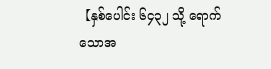【နှစ်ပေါင်း ၆၄၃၂ သို့ ရောက်သောအ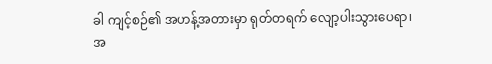ခါ ကျင့်စဉ်၏ အဟန့်အတားမှာ ရုတ်တရက် လျော့ပါးသွားပေရာ၊ အ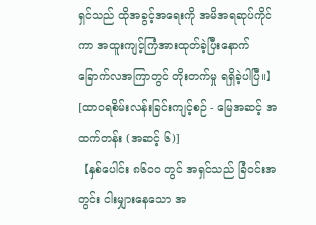ရှင်သည် ထိုအခွင့်အရေးကို အမိအရဆုပ်ကိုင်ကာ အထူးကျင့်ကြံအားထုတ်ခဲ့ပြီးနောက် ခြောက်လအကြာတွင် တိုးတက်မှု ရရှိခဲ့ပါပြီ။】
[ထာဝရစိမ်းလန်းခြင်းကျင့်စဉ် - မြေအဆင့် အထက်တန်း (အဆင့် ၆)]
【နှစ်ပေါင်း ၈၆၀၀ တွင် အရှင်သည် ခြံဝင်းအတွင်း ငါးမျှားနေသော အ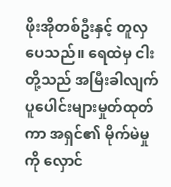ဖိုးအိုတစ်ဦးနှင့် တူလှပေသည်။ ရေထဲမှ ငါးတို့သည် အမြီးခါလျက် ပူပေါင်းများမှုတ်ထုတ်ကာ အရှင်၏ မိုက်မဲမှုကို လှောင်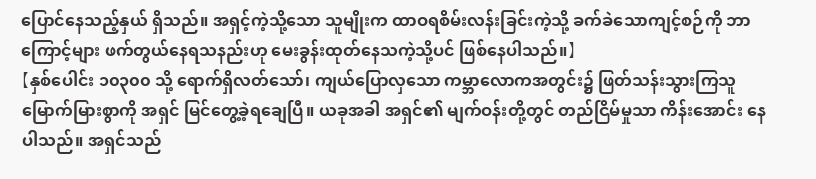ပြောင်နေသည့်နှယ် ရှိသည်။ အရှင့်ကဲ့သို့သော သူမျိုးက ထာဝရစိမ်းလန်းခြင်းကဲ့သို့ ခက်ခဲသောကျင့်စဉ်ကို ဘာကြောင့်များ ဖက်တွယ်နေရသနည်းဟု မေးခွန်းထုတ်နေသကဲ့သို့ပင် ဖြစ်နေပါသည်။】
【နှစ်ပေါင်း ၁၀၃၀၀ သို့ ရောက်ရှိလတ်သော်၊ ကျယ်ပြောလှသော ကမ္ဘာလောကအတွင်း၌ ဖြတ်သန်းသွားကြသူ မြောက်မြားစွာကို အရှင် မြင်တွေ့ခဲ့ရချေပြီ။ ယခုအခါ အရှင်၏ မျက်ဝန်းတို့တွင် တည်ငြိမ်မှုသာ ကိန်းအောင်း နေပါသည်။ အရှင်သည်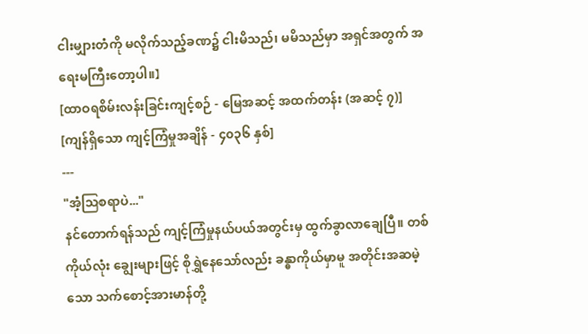ငါးမျှားတံကို မလိုက်သည့်ခဏ၌ ငါးမိသည်၊ မမိသည်မှာ အရှင်အတွက် အရေးမကြီးတော့ပါ။】
[ထာဝရစိမ်းလန်းခြင်းကျင့်စဉ် - မြေအဆင့် အထက်တန်း (အဆင့် ၇)]
[ကျန်ရှိသော ကျင့်ကြံမှုအချိန် - ၄၀၃၆ နှစ်]
---
"အံ့ဩစရာပဲ..."
နင်တောက်ရန်သည် ကျင့်ကြံမှုနယ်ပယ်အတွင်းမှ ထွက်ခွာလာချေပြီ။ တစ်ကိုယ်လုံး ချွေးများဖြင့် စိုရွှဲနေသော်လည်း ခန္ဓာကိုယ်မှာမူ အတိုင်းအဆမဲ့သော သက်စောင့်အားမာန်တို့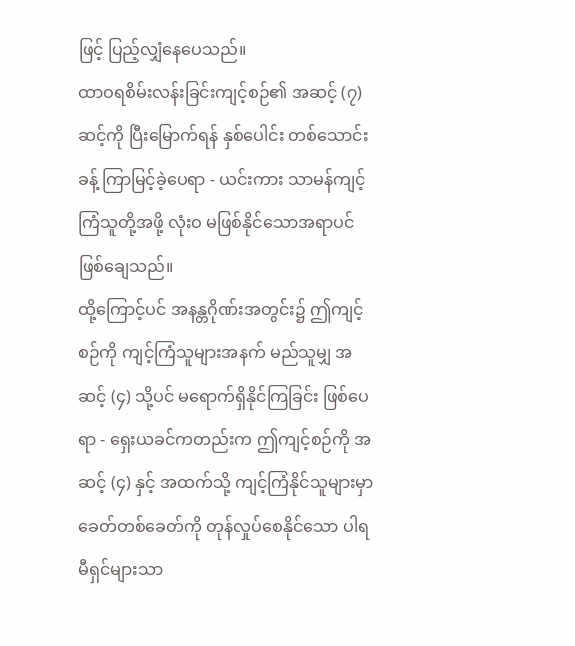ဖြင့် ပြည့်လျှံနေပေသည်။
ထာဝရစိမ်းလန်းခြင်းကျင့်စဉ်၏ အဆင့် (၇) ဆင့်ကို ပြီးမြောက်ရန် နှစ်ပေါင်း တစ်သောင်းခန့် ကြာမြင့်ခဲ့ပေရာ - ယင်းကား သာမန်ကျင့်ကြံသူတို့အဖို့ လုံးဝ မဖြစ်နိုင်သောအရာပင် ဖြစ်ချေသည်။
ထို့ကြောင့်ပင် အနန္တဂိုဏ်းအတွင်း၌ ဤကျင့်စဉ်ကို ကျင့်ကြံသူများအနက် မည်သူမျှ အဆင့် (၄) သို့ပင် မရောက်ရှိနိုင်ကြခြင်း ဖြစ်ပေရာ - ရှေးယခင်ကတည်းက ဤကျင့်စဉ်ကို အဆင့် (၄) နှင့် အထက်သို့ ကျင့်ကြံနိုင်သူများမှာ ခေတ်တစ်ခေတ်ကို တုန်လှုပ်စေနိုင်သော ပါရမီရှင်များသာ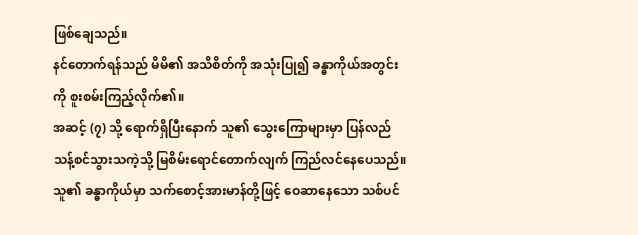ဖြစ်ချေသည်။
နင်တောက်ရန်သည် မိမိ၏ အသိစိတ်ကို အသုံးပြု၍ ခန္ဓာကိုယ်အတွင်းကို စူးစမ်းကြည့်လိုက်၏။
အဆင့် (၇) သို့ ရောက်ရှိပြီးနောက် သူ၏ သွေးကြောများမှာ ပြန်လည်သန့်စင်သွားသကဲ့သို့ မြစိမ်းရောင်တောက်လျက် ကြည်လင်နေပေသည်။ သူ၏ ခန္ဓာကိုယ်မှာ သက်စောင့်အားမာန်တို့ဖြင့် ဝေဆာနေသော သစ်ပင်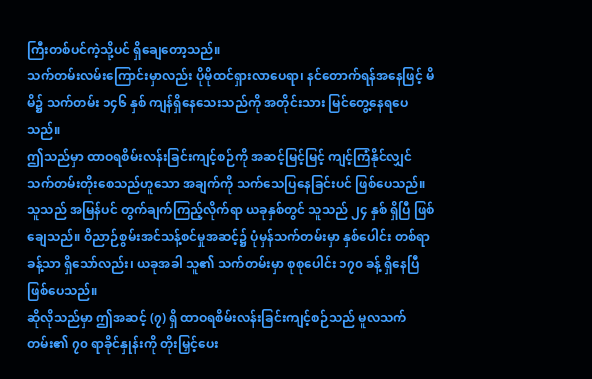ကြီးတစ်ပင်ကဲ့သို့ပင် ရှိချေတော့သည်။
သက်တမ်းလမ်းကြောင်းမှာလည်း ပိုမိုထင်ရှားလာပေရာ၊ နင်တောက်ရန်အနေဖြင့် မိမိ၌ သက်တမ်း ၁၄၆ နှစ် ကျန်ရှိနေသေးသည်ကို အတိုင်းသား မြင်တွေ့နေရပေသည်။
ဤသည်မှာ ထာဝရစိမ်းလန်းခြင်းကျင့်စဉ်ကို အဆင့်မြင့်မြင့် ကျင့်ကြံနိုင်လျှင် သက်တမ်းတိုးစေသည်ဟူသော အချက်ကို သက်သေပြနေခြင်းပင် ဖြစ်ပေသည်။
သူသည် အမြန်ပင် တွက်ချက်ကြည့်လိုက်ရာ ယခုနှစ်တွင် သူသည် ၂၄ နှစ် ရှိပြီ ဖြစ်ချေသည်။ ဝိညာဉ်စွမ်းအင်သန့်စင်မှုအဆင့်၌ ပုံမှန်သက်တမ်းမှာ နှစ်ပေါင်း တစ်ရာခန့်သာ ရှိသော်လည်း၊ ယခုအခါ သူ၏ သက်တမ်းမှာ စုစုပေါင်း ၁၇၀ ခန့် ရှိနေပြီ ဖြစ်ပေသည်။
ဆိုလိုသည်မှာ ဤအဆင့် (၇) ရှိ ထာဝရစိမ်းလန်းခြင်းကျင့်စဉ်သည် မူလသက်တမ်း၏ ၇၀ ရာခိုင်နှုန်းကို တိုးမြှင့်ပေး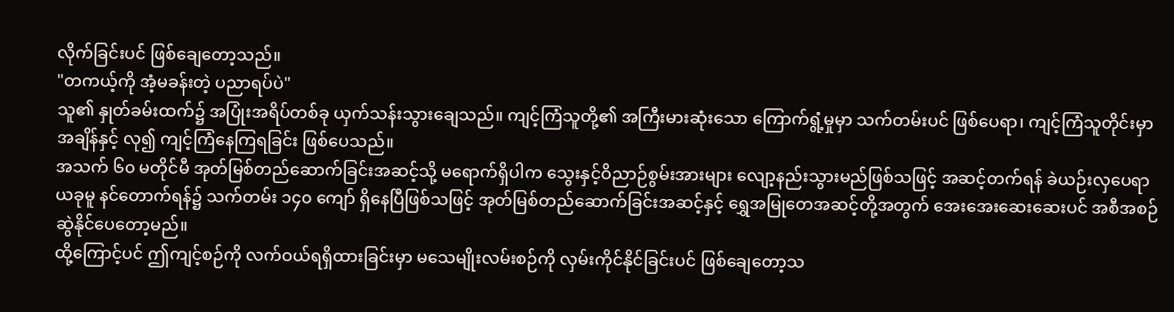လိုက်ခြင်းပင် ဖြစ်ချေတော့သည်။
"တကယ့်ကို အံ့မခန်းတဲ့ ပညာရပ်ပဲ"
သူ၏ နှုတ်ခမ်းထက်၌ အပြုံးအရိပ်တစ်ခု ယှက်သန်းသွားချေသည်။ ကျင့်ကြံသူတို့၏ အကြီးမားဆုံးသော ကြောက်ရွံ့မှုမှာ သက်တမ်းပင် ဖြစ်ပေရာ၊ ကျင့်ကြံသူတိုင်းမှာ အချိန်နှင့် လု၍ ကျင့်ကြံနေကြရခြင်း ဖြစ်ပေသည်။
အသက် ၆၀ မတိုင်မီ အုတ်မြစ်တည်ဆောက်ခြင်းအဆင့်သို့ မရောက်ရှိပါက သွေးနှင့်ဝိညာဉ်စွမ်းအားများ လျော့နည်းသွားမည်ဖြစ်သဖြင့် အဆင့်တက်ရန် ခဲယဉ်းလှပေရာ ယခုမူ နင်တောက်ရန်၌ သက်တမ်း ၁၄၀ ကျော် ရှိနေပြီဖြစ်သဖြင့် အုတ်မြစ်တည်ဆောက်ခြင်းအဆင့်နှင့် ရွှေအမြုတေအဆင့်တို့အတွက် အေးအေးဆေးဆေးပင် အစီအစဉ်ဆွဲနိုင်ပေတော့မည်။
ထို့ကြောင့်ပင် ဤကျင့်စဉ်ကို လက်ဝယ်ရရှိထားခြင်းမှာ မသေမျိုးလမ်းစဉ်ကို လှမ်းကိုင်နိုင်ခြင်းပင် ဖြစ်ချေတော့သ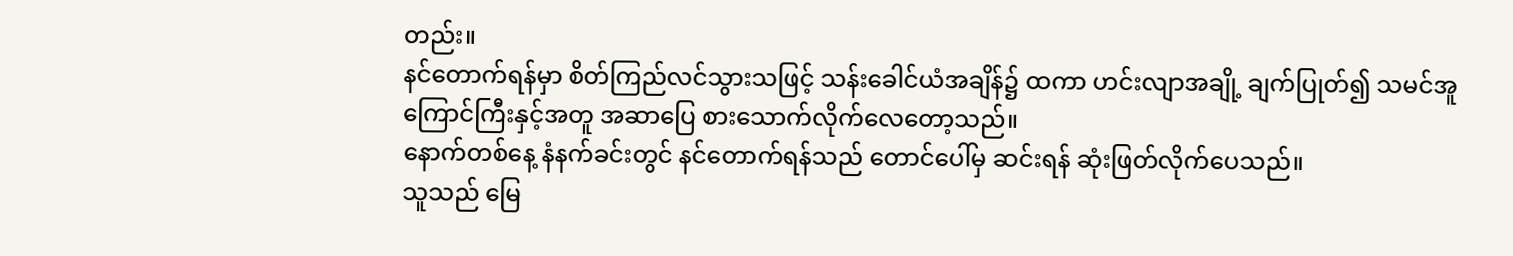တည်း။
နင်တောက်ရန်မှာ စိတ်ကြည်လင်သွားသဖြင့် သန်းခေါင်ယံအချိန်၌ ထကာ ဟင်းလျာအချို့ ချက်ပြုတ်၍ သမင်အူကြောင်ကြီးနှင့်အတူ အဆာပြေ စားသောက်လိုက်လေတော့သည်။
နောက်တစ်နေ့ နံနက်ခင်းတွင် နင်တောက်ရန်သည် တောင်ပေါ်မှ ဆင်းရန် ဆုံးဖြတ်လိုက်ပေသည်။
သူသည် မြေ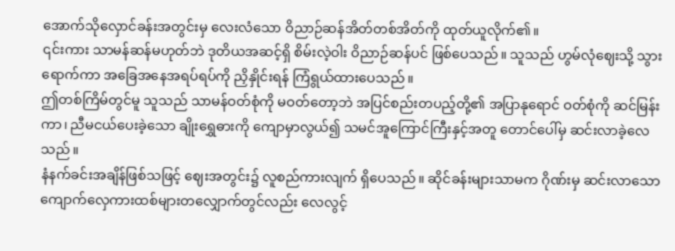အောက်သိုလှောင်ခန်းအတွင်းမှ လေးလံသော ဝိညာဉ်ဆန်အိတ်တစ်အိတ်ကို ထုတ်ယူလိုက်၏။
၎င်းကား သာမန်ဆန်မဟုတ်ဘဲ ဒုတိယအဆင့်ရှိ စိမ်းလဲ့ဝါး ဝိညာဉ်ဆန်ပင် ဖြစ်ပေသည်။ သူသည် ဟွမ်လုံဈေးသို့ သွားရောက်ကာ အခြေအနေအရပ်ရပ်ကို ညှိနှိုင်းရန် ကြံရွယ်ထားပေသည်။
ဤတစ်ကြိမ်တွင်မူ သူသည် သာမန်ဝတ်စုံကို မဝတ်တော့ဘဲ အပြင်စည်းတပည့်တို့၏ အပြာနုရောင် ဝတ်စုံကို ဆင်မြန်းကာ၊ ညီမငယ်ပေးခဲ့သော ချိုးရွှေဓားကို ကျောမှာလွယ်၍ သမင်အူကြောင်ကြီးနှင့်အတူ တောင်ပေါ်မှ ဆင်းလာခဲ့လေသည်။
နံနက်ခင်းအချိန်ဖြစ်သဖြင့် ဈေးအတွင်း၌ လူစည်ကားလျက် ရှိပေသည်။ ဆိုင်ခန်းများသာမက ဂိုဏ်းမှ ဆင်းလာသော ကျောက်လှေကားထစ်များတလျှောက်တွင်လည်း လေလွင့်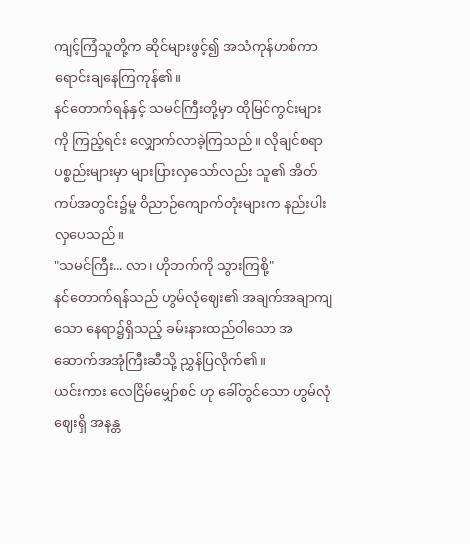ကျင့်ကြံသူတို့က ဆိုင်များဖွင့်၍ အသံကုန်ဟစ်ကာ ရောင်းချနေကြကုန်၏။
နင်တောက်ရန်နှင့် သမင်ကြီးတို့မှာ ထိုမြင်ကွင်းများကို ကြည့်ရင်း လျှောက်လာခဲ့ကြသည်။ လိုချင်စရာ ပစ္စည်းများမှာ များပြားလှသော်လည်း သူ၏ အိတ်ကပ်အတွင်း၌မူ ဝိညာဉ်ကျောက်တုံးများက နည်းပါးလှပေသည်။
"သမင်ကြီး... လာ၊ ဟိုဘက်ကို သွားကြစို့"
နင်တောက်ရန်သည် ဟွမ်လုံဈေး၏ အချက်အချာကျသော နေရာ၌ရှိသည့် ခမ်းနားထည်ဝါသော အဆောက်အအုံကြီးဆီသို့ ညွှန်ပြလိုက်၏။
ယင်းကား လေငြိမ်မျှော်စင် ဟု ခေါ်တွင်သော ဟွမ်လုံဈေးရှိ အနန္တ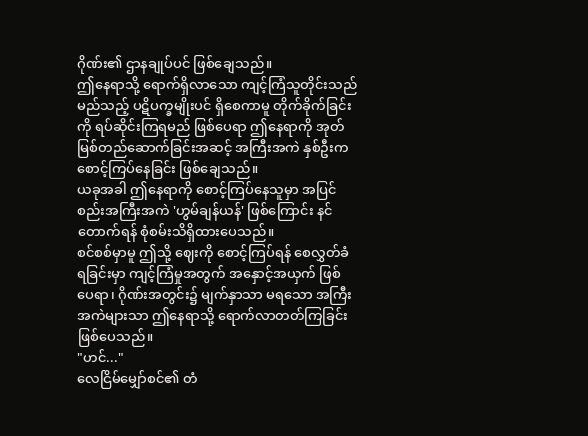ဂိုဏ်း၏ ဌာနချုပ်ပင် ဖြစ်ချေသည်။
ဤနေရာသို့ ရောက်ရှိလာသော ကျင့်ကြံသူတိုင်းသည် မည်သည့် ပဋိပက္ခမျိုးပင် ရှိစေကာမူ တိုက်ခိုက်ခြင်းကို ရပ်ဆိုင်းကြရမည် ဖြစ်ပေရာ ဤနေရာကို အုတ်မြစ်တည်ဆောက်ခြင်းအဆင့် အကြီးအကဲ နှစ်ဦးက စောင့်ကြပ်နေခြင်း ဖြစ်ချေသည်။
ယခုအခါ ဤနေရာကို စောင့်ကြပ်နေသူမှာ အပြင်စည်းအကြီးအကဲ 'ဟွမ်ချန်ယန်' ဖြစ်ကြောင်း နင်တောက်ရန် စုံစမ်းသိရှိထားပေသည်။
စင်စစ်မှာမူ ဤသို့ ဈေးကို စောင့်ကြပ်ရန် စေလွှတ်ခံရခြင်းမှာ ကျင့်ကြံမှုအတွက် အနှောင့်အယှက် ဖြစ်ပေရာ၊ ဂိုဏ်းအတွင်း၌ မျက်နှာသာ မရသော အကြီးအကဲများသာ ဤနေရာသို့ ရောက်လာတတ်ကြခြင်း ဖြစ်ပေသည်။
"ဟင်..."
လေငြိမ်မျှော်စင်၏ တံ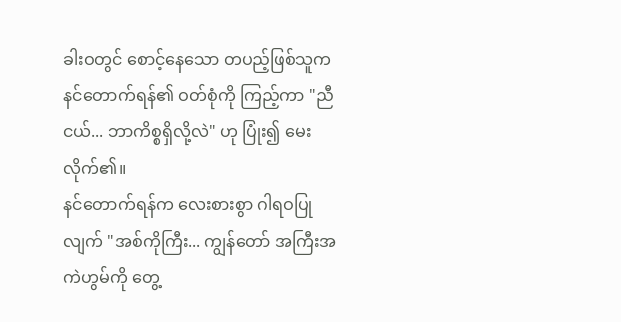ခါးဝတွင် စောင့်နေသော တပည့်ဖြစ်သူက နင်တောက်ရန်၏ ဝတ်စုံကို ကြည့်ကာ "ညီငယ်... ဘာကိစ္စရှိလို့လဲ" ဟု ပြုံး၍ မေးလိုက်၏။
နင်တောက်ရန်က လေးစားစွာ ဂါရဝပြုလျက် "အစ်ကိုကြီး... ကျွန်တော် အကြီးအကဲဟွမ်ကို တွေ့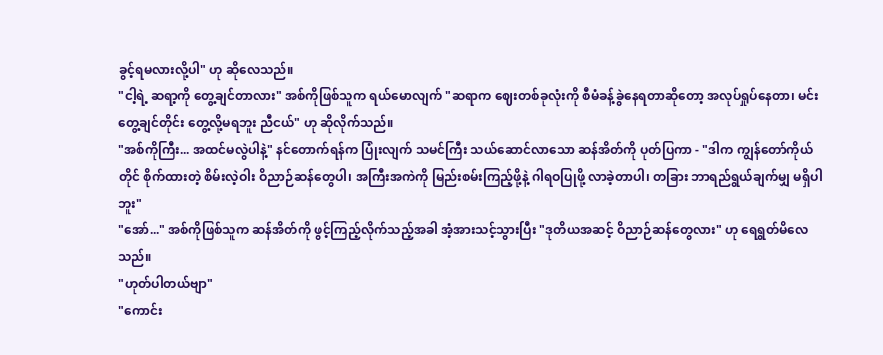ခွင့်ရမလားလို့ပါ" ဟု ဆိုလေသည်။
"ငါ့ရဲ့ ဆရာ့ကို တွေ့ချင်တာလား" အစ်ကိုဖြစ်သူက ရယ်မောလျက် "ဆရာက ဈေးတစ်ခုလုံးကို စီမံခန့်ခွဲနေရတာဆိုတော့ အလုပ်ရှုပ်နေတာ၊ မင်းတွေ့ချင်တိုင်း တွေ့လို့မရဘူး ညီငယ်" ဟု ဆိုလိုက်သည်။
"အစ်ကိုကြီး... အထင်မလွဲပါနဲ့" နင်တောက်ရန်က ပြုံးလျက် သမင်ကြီး သယ်ဆောင်လာသော ဆန်အိတ်ကို ပုတ်ပြကာ - "ဒါက ကျွန်တော်ကိုယ်တိုင် စိုက်ထားတဲ့ စိမ်းလဲ့ဝါး ဝိညာဉ်ဆန်တွေပါ၊ အကြီးအကဲကို မြည်းစမ်းကြည့်ဖို့နဲ့ ဂါရဝပြုဖို့ လာခဲ့တာပါ၊ တခြား ဘာရည်ရွယ်ချက်မျှ မရှိပါဘူး"
"အော်..." အစ်ကိုဖြစ်သူက ဆန်အိတ်ကို ဖွင့်ကြည့်လိုက်သည့်အခါ အံ့အားသင့်သွားပြီး "ဒုတိယအဆင့် ဝိညာဉ်ဆန်တွေလား" ဟု ရေရွတ်မိလေသည်။
"ဟုတ်ပါတယ်ဗျာ"
"ကောင်း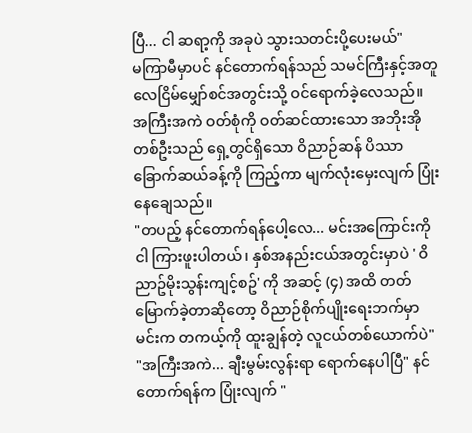ပြီ... ငါ ဆရာ့ကို အခုပဲ သွားသတင်းပို့ပေးမယ်"
မကြာမီမှာပင် နင်တောက်ရန်သည် သမင်ကြီးနှင့်အတူ လေငြိမ်မျှော်စင်အတွင်းသို့ ဝင်ရောက်ခဲ့လေသည်။
အကြီးအကဲ ဝတ်စုံကို ဝတ်ဆင်ထားသော အဘိုးအိုတစ်ဦးသည် ရှေ့တွင်ရှိသော ဝိညာဉ်ဆန် ပိဿာခြောက်ဆယ်ခန့်ကို ကြည့်ကာ မျက်လုံးမှေးလျက် ပြုံးနေချေသည်။
"တပည့် နင်တောက်ရန်ပေါ့လေ... မင်းအကြောင်းကို ငါ ကြားဖူးပါတယ်၊ နှစ်အနည်းငယ်အတွင်းမှာပဲ ' ဝိညာဥ်မိုးသွန်းကျင့်စဥ်' ကို အဆင့် (၄) အထိ တတ်မြောက်ခဲ့တာဆိုတော့ ဝိညာဉ်စိုက်ပျိုးရေးဘက်မှာ မင်းက တကယ့်ကို ထူးချွန်တဲ့ လူငယ်တစ်ယောက်ပဲ"
"အကြီးအကဲ... ချီးမွမ်းလွန်းရာ ရောက်နေပါပြီ" နင်တောက်ရန်က ပြုံးလျက် "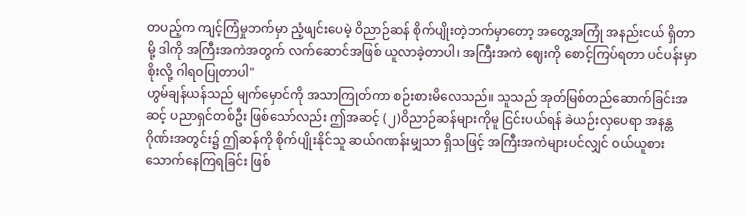တပည့်က ကျင့်ကြံမှုဘက်မှာ ညံ့ဖျင်းပေမဲ့ ဝိညာဉ်ဆန် စိုက်ပျိုးတဲ့ဘက်မှာတော့ အတွေ့အကြုံ အနည်းငယ် ရှိတာမို့ ဒါကို အကြီးအကဲအတွက် လက်ဆောင်အဖြစ် ယူလာခဲ့တာပါ၊ အကြီးအကဲ ဈေးကို စောင့်ကြပ်ရတာ ပင်ပန်းမှာစိုးလို့ ဂါရဝပြုတာပါ"
ဟွမ်ချန်ယန်သည် မျက်မှောင်ကို အသာကြုတ်ကာ စဉ်းစားမိလေသည်။ သူသည် အုတ်မြစ်တည်ဆောက်ခြင်းအဆင့် ပညာရှင်တစ်ဦး ဖြစ်သော်လည်း ဤအဆင့် (၂)ဝိညာဉ်ဆန်များကိုမူ ငြင်းပယ်ရန် ခဲယဉ်းလှပေရာ အနန္တဂိုဏ်းအတွင်း၌ ဤဆန်ကို စိုက်ပျိုးနိုင်သူ ဆယ်ဂဏန်းမျှသာ ရှိသဖြင့် အကြီးအကဲများပင်လျှင် ဝယ်ယူစားသောက်နေကြရခြင်း ဖြစ်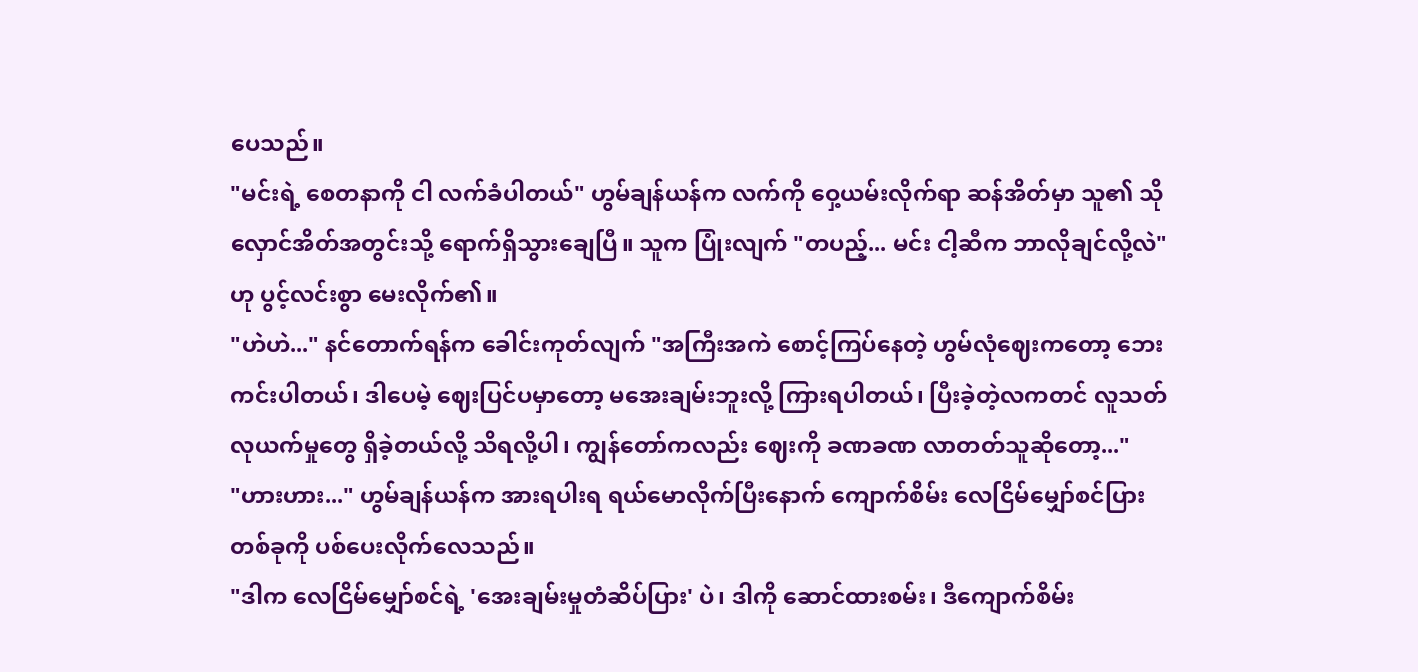ပေသည်။
"မင်းရဲ့ စေတနာကို ငါ လက်ခံပါတယ်" ဟွမ်ချန်ယန်က လက်ကို ဝှေ့ယမ်းလိုက်ရာ ဆန်အိတ်မှာ သူ၏ သိုလှောင်အိတ်အတွင်းသို့ ရောက်ရှိသွားချေပြီ။ သူက ပြုံးလျက် "တပည့်... မင်း ငါ့ဆီက ဘာလိုချင်လို့လဲ" ဟု ပွင့်လင်းစွာ မေးလိုက်၏။
"ဟဲဟဲ..." နင်တောက်ရန်က ခေါင်းကုတ်လျက် "အကြီးအကဲ စောင့်ကြပ်နေတဲ့ ဟွမ်လုံဈေးကတော့ ဘေးကင်းပါတယ်၊ ဒါပေမဲ့ ဈေးပြင်ပမှာတော့ မအေးချမ်းဘူးလို့ ကြားရပါတယ်၊ ပြီးခဲ့တဲ့လကတင် လူသတ်လုယက်မှုတွေ ရှိခဲ့တယ်လို့ သိရလို့ပါ၊ ကျွန်တော်ကလည်း ဈေးကို ခဏခဏ လာတတ်သူဆိုတော့..."
"ဟားဟား..." ဟွမ်ချန်ယန်က အားရပါးရ ရယ်မောလိုက်ပြီးနောက် ကျောက်စိမ်း လေငြိမ်မျှော်စင်ပြားတစ်ခုကို ပစ်ပေးလိုက်လေသည်။
"ဒါက လေငြိမ်မျှော်စင်ရဲ့ 'အေးချမ်းမှုတံဆိပ်ပြား' ပဲ၊ ဒါကို ဆောင်ထားစမ်း၊ ဒီကျောက်စိမ်း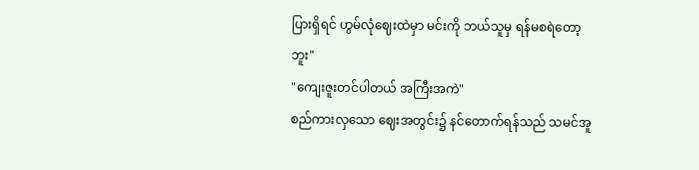ပြားရှိရင် ဟွမ်လုံဈေးထဲမှာ မင်းကို ဘယ်သူမှ ရန်မစရဲတော့ဘူး"
"ကျေးဇူးတင်ပါတယ် အကြီးအကဲ"
စည်ကားလှသော ဈေးအတွင်း၌ နင်တောက်ရန်သည် သမင်အူ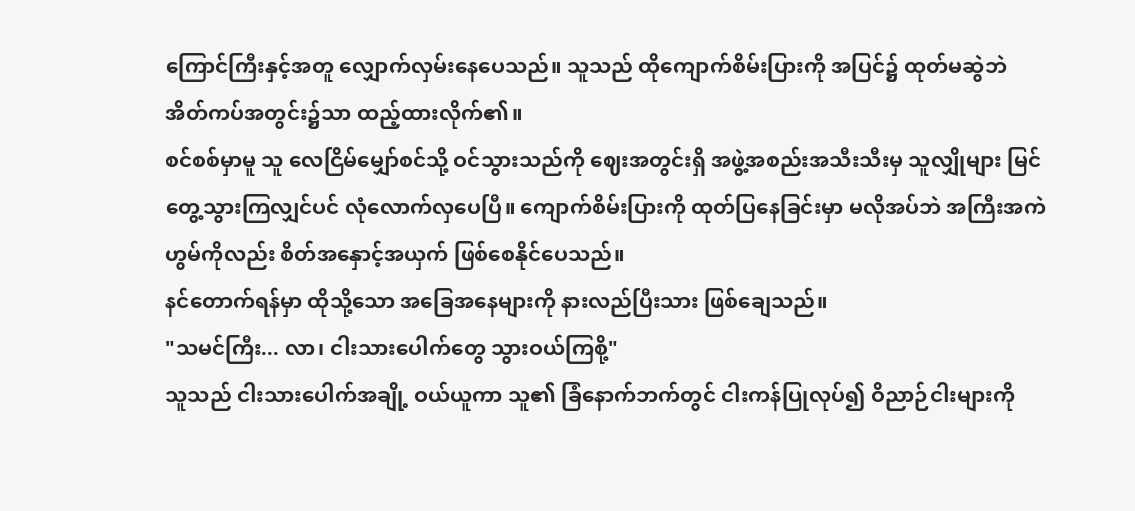ကြောင်ကြီးနှင့်အတူ လျှောက်လှမ်းနေပေသည်။ သူသည် ထိုကျောက်စိမ်းပြားကို အပြင်၌ ထုတ်မဆွဲဘဲ အိတ်ကပ်အတွင်း၌သာ ထည့်ထားလိုက်၏။
စင်စစ်မှာမူ သူ လေငြိမ်မျှော်စင်သို့ ဝင်သွားသည်ကို ဈေးအတွင်းရှိ အဖွဲ့အစည်းအသီးသီးမှ သူလျှိုများ မြင်တွေ့သွားကြလျှင်ပင် လုံလောက်လှပေပြီ။ ကျောက်စိမ်းပြားကို ထုတ်ပြနေခြင်းမှာ မလိုအပ်ဘဲ အကြီးအကဲဟွမ်ကိုလည်း စိတ်အနှောင့်အယှက် ဖြစ်စေနိုင်ပေသည်။
နင်တောက်ရန်မှာ ထိုသို့သော အခြေအနေများကို နားလည်ပြီးသား ဖြစ်ချေသည်။
"သမင်ကြီး... လာ၊ ငါးသားပေါက်တွေ သွားဝယ်ကြစို့"
သူသည် ငါးသားပေါက်အချို့ ဝယ်ယူကာ သူ၏ ခြံနောက်ဘက်တွင် ငါးကန်ပြုလုပ်၍ ဝိညာဉ်ငါးများကို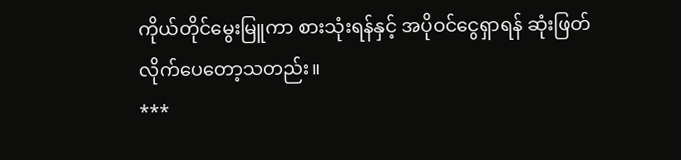ကိုယ်တိုင်မွေးမြူကာ စားသုံးရန်နှင့် အပိုဝင်ငွေရှာရန် ဆုံးဖြတ်လိုက်ပေတော့သတည်း။
***